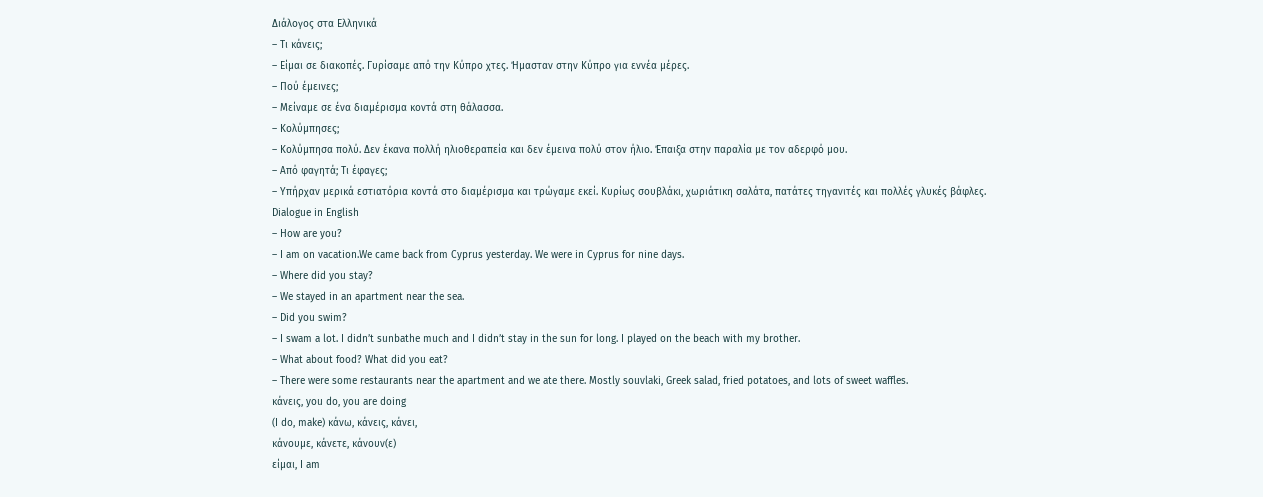Διάλογος στα Ελληνικά
– Τι κάνεις;
– Είμαι σε διακοπές. Γυρίσαμε από την Κύπρο χτες. Ήμασταν στην Κύπρο για εννέα μέρες.
– Πού έμεινες;
– Μείναμε σε ένα διαμέρισμα κοντά στη θάλασσα.
– Κολύμπησες;
– Κολύμπησα πολύ. Δεν έκανα πολλή ηλιοθεραπεία και δεν έμεινα πολύ στον ήλιο. Έπαιξα στην παραλία με τον αδερφό μου.
– Από φαγητά; Τι έφαγες;
– Υπήρχαν μερικά εστιατόρια κοντά στο διαμέρισμα και τρώγαμε εκεί. Κυρίως σουβλάκι, χωριάτικη σαλάτα, πατάτες τηγανιτές και πολλές γλυκές βάφλες.
Dialogue in English
– How are you?
– I am on vacation.We came back from Cyprus yesterday. We were in Cyprus for nine days.
– Where did you stay?
– We stayed in an apartment near the sea.
– Did you swim?
– I swam a lot. I didn’t sunbathe much and I didn’t stay in the sun for long. I played on the beach with my brother.
– What about food? What did you eat?
– There were some restaurants near the apartment and we ate there. Mostly souvlaki, Greek salad, fried potatoes, and lots of sweet waffles.
κάνεις, you do, you are doing
(Ι do, make) κάνω, κάνεις, κάνει,
κάνουμε, κάνετε, κάνουν(ε)
είμαι, I am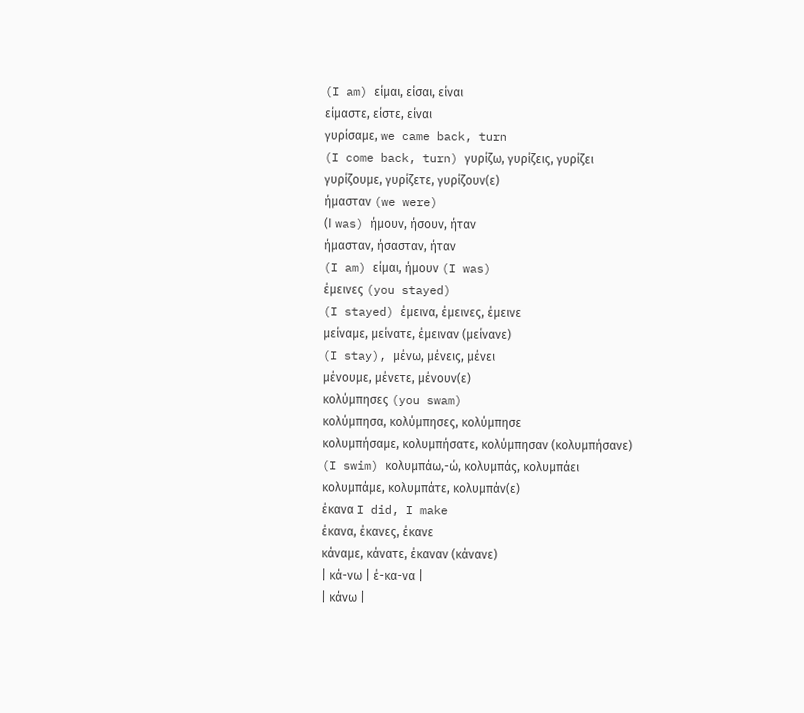(I am) είμαι, είσαι, είναι
είμαστε, είστε, είναι
γυρίσαμε, we came back, turn
(I come back, turn) γυρίζω, γυρίζεις, γυρίζει
γυρίζουμε, γυρίζετε, γυρίζουν(ε)
ήμασταν (we were)
(Ι was) ήμουν, ήσουν, ήταν
ήμασταν, ήσασταν, ήταν
(I am) είμαι, ήμουν (I was)
έμεινες (you stayed)
(I stayed) έμεινα, έμεινες, έμεινε
μείναμε, μείνατε, έμειναν (μείνανε)
(I stay), μένω, μένεις, μένει
μένουμε, μένετε, μένουν(ε)
κολύμπησες (you swam)
κολύμπησα, κολύμπησες, κολύμπησε
κολυμπήσαμε, κολυμπήσατε, κολύμπησαν (κολυμπήσανε)
(I swim) κολυμπάω,-ώ, κολυμπάς, κολυμπάει
κολυμπάμε, κολυμπάτε, κολυμπάν(ε)
έκανα I did, I make
έκανα, έκανες, έκανε
κάναμε, κάνατε, έκαναν (κάνανε)
| κά-νω | έ-κα-να |
| κάνω |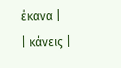έκανα |
| κάνεις |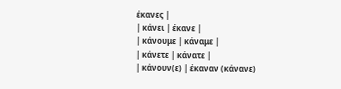έκανες |
| κάνει | έκανε |
| κάνουμε | κάναμε |
| κάνετε | κάνατε |
| κάνουν(ε) | έκαναν (κάνανε)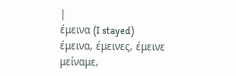|
έμεινα (I stayed)
έμεινα, έμεινες, έμεινε
μείναμε,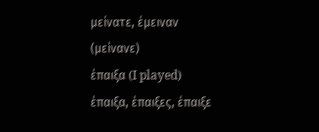μείνατε, έμειναν (μείνανε)
έπαιξα (I played)
έπαιξα, έπαιξες, έπαιξε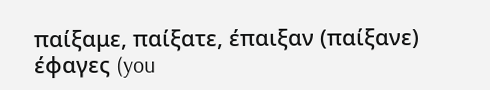παίξαμε, παίξατε, έπαιξαν (παίξανε)
έφαγες (you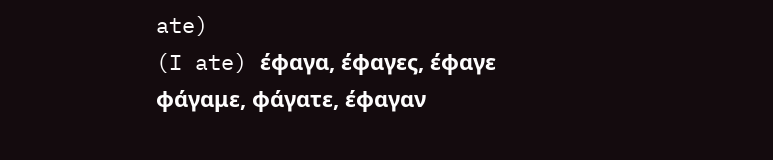ate)
(I ate) έφαγα, έφαγες, έφαγε
φάγαμε, φάγατε, έφαγαν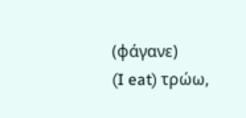(φάγανε)
(I eat) τρώω,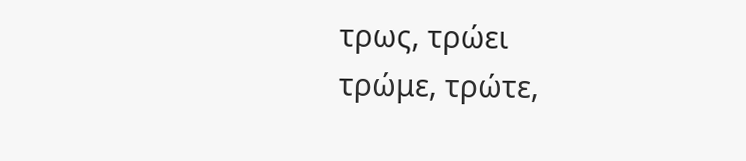τρως, τρώει
τρώμε, τρώτε,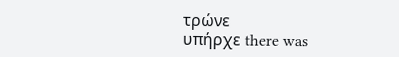τρώνε
υπήρχε there was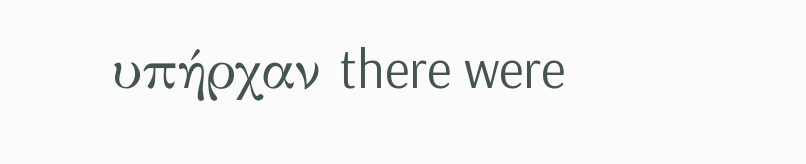υπήρχαν there were